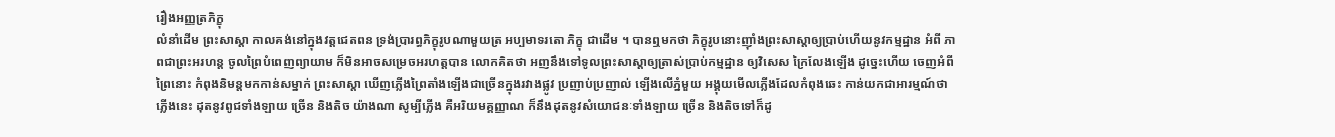រឿងអញ្ញត្រភិក្ខុ
លំនាំដើម ព្រះសាស្តា កាលគង់នៅក្នុងវត្តជេតពន ទ្រង់ប្រារព្ធភិក្ខុរូបណាមួយត្រ អប្បមាទរតោ ភិក្ខុ ជាដើម ។ បានឮមកថា ភិក្ខុរូបនោះញ៉ាំងព្រះសាស្តាឲ្យប្រាប់ហើយនូវកម្មដ្ឋាន អំពី ភាពជាព្រះអរហន្ត ចូលព្រៃបំពេញព្យាយាម ក៏មិនអាចសម្រេចអរហត្តបាន លោកគិតថា អញនឹងទៅទូលព្រះសាស្តាឲ្យត្រាស់ប្រាប់កម្មដ្ឋាន ឲ្យវិសេស ក្រៃលែងឡើង ដូច្នេះហើយ ចេញអំពីព្រៃនោះ កំពុងនិមន្តមកកាន់សម្នាក់ ព្រះសាស្តា ឃើញភ្លើងព្រៃតាំងឡើងជាច្រើនក្នុងរវាងផ្លូវ ប្រញាប់ប្រញាល់ ឡើងលើភ្នំមួយ អង្គុយមើលភ្លើងដែលកំពុងឆេះ កាន់យកជាអារម្មណ៍ថា ភ្លើងនេះ ដុតនូវពូជទាំងឡាយ ច្រើន និងតិច យ៉ាងណា សូម្បីភ្លើង គឺអរិយមគ្គញ្ញាណ ក៏នឹងដុតនូវសំយោជនៈទាំងឡាយ ច្រើន និងតិចទៅក៏ដូ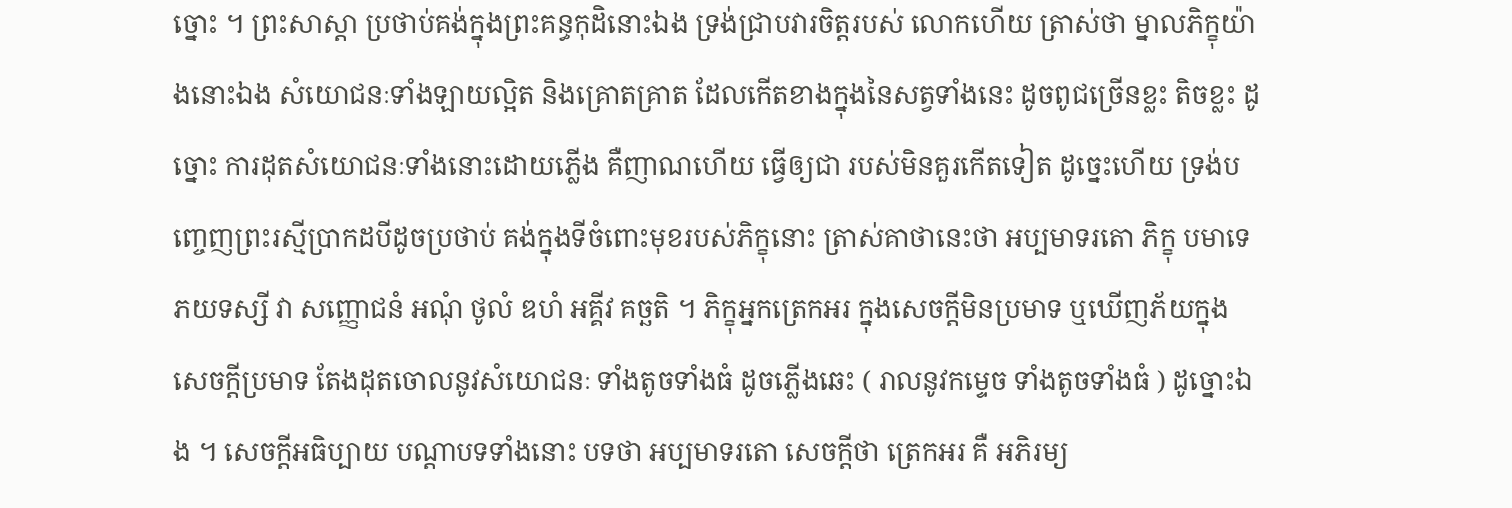ច្នោះ ។ ព្រះសាស្តា ប្រថាប់គង់ក្នុងព្រះគន្ធកុដិនោះឯង ទ្រង់ជ្រាបវារចិត្តរបស់ លោកហើយ ត្រាស់ថា ម្នាលភិក្ខុយ៉ាងនោះឯង សំយោជនៈទាំងឡាយល្អិត និងគ្រោតគ្រាត ដែលកើតខាងក្នុងនៃសត្វទាំងនេះ ដូចពូជច្រើនខ្លះ តិចខ្លះ ដូច្នោះ ការដុតសំយោជនៈទាំងនោះដោយភ្លើង គឺញាណហើយ ធ្វើឲ្យជា របស់មិនគួរកើតទៀត ដូច្នេះហើយ ទ្រង់បញ្ចេញព្រះរស្មីប្រាកដបីដូចប្រថាប់ គង់ក្នុងទីចំពោះមុខរបស់ភិក្ខុនោះ ត្រាស់គាថានេះថា អប្បមាទរតោ ភិក្ខុ បមាទេ ភយទស្សី វា សញ្ញោជនំ អណុំ ថូលំ ឌហំ អគ្គីវ គច្ឆតិ ។ ភិក្ខុអ្នកត្រេកអរ ក្នុងសេចក្តីមិនប្រមាទ ឬឃើញភ័យក្នុង សេចក្តីប្រមាទ តែងដុតចោលនូវសំយោជនៈ ទាំងតូចទាំងធំ ដូចភ្លើងឆេះ ( រាលនូវកម្ទេច ទាំងតូចទាំងធំ ) ដូច្នោះឯង ។ សេចក្តីអធិប្បាយ បណ្តាបទទាំងនោះ បទថា អប្បមាទរតោ សេចក្តីថា ត្រេកអរ គឺ អភិរម្យ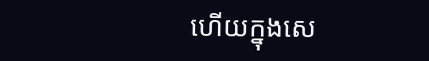ហើយក្នុងសេ